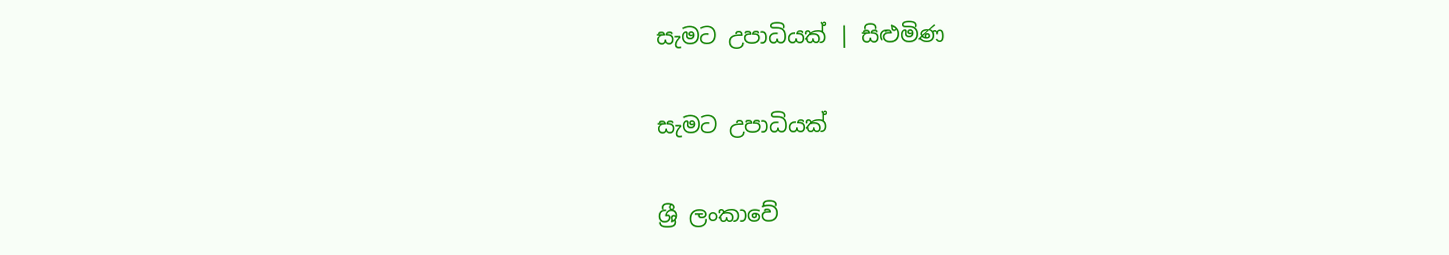සැමට උපාධියක් | සිළුමිණ

සැමට උපාධියක්

ශ්‍රී ලංකාවේ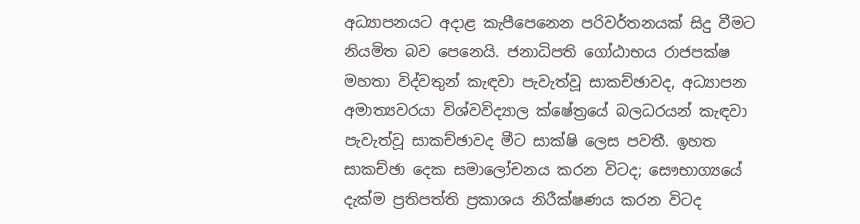අධ්‍යාපනයට අදාළ කැපීපෙනෙන පරිවර්තනයක් සිදු වීමට නියමිත බව පෙනෙයි. ජනාධිපති ගෝඨාභය රාජපක්ෂ මහතා විද්වතුන් කැඳවා පැවැත්වූ සාකච්ඡාවද, අධ්‍යාපන අමාත්‍යවරයා විශ්වවිද්‍යාල ක්ෂේත්‍රයේ බලධරයන් කැඳවා පැවැත්වූ සාකච්ඡාවද මීට සාක්ෂි ලෙස පවතී. ඉහත සාකච්ඡා දෙක සමාලෝචනය කරන විටද; සෞභාග්‍යයේ දැක්ම ප්‍රතිපත්ති ප්‍රකාශය නිරීක්ෂණය කරන විටද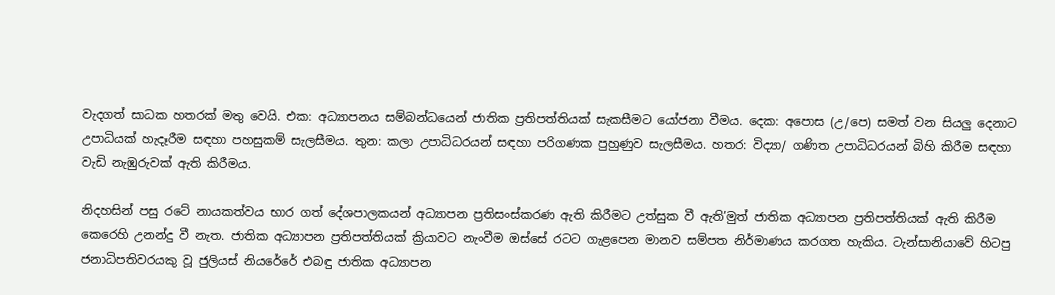වැදගත් සාධක හතරක් මතු වෙයි. එක: අධ්‍යාපනය සම්බන්ධයෙන් ජාතික ප්‍රතිපත්තියක් සැකසීමට යෝජනා වීමය. දෙක: අපොස (උ/පෙ) සමත් වන සියලු දෙනාට උපාධියක් හැදෑරීම සඳහා පහසුකම් සැලසීමය. තුන: කලා උපාධිධරයන් සඳහා පරිගණක පුහුණුව සැලසීමය. හතර: විද්‍යා/ ගණිත උපාධිධරයන් බිහි කිරීම සඳහා වැඩි නැඹුරුවක් ඇති කිරීමය.

නිදහසින් පසු රටේ නායකත්වය භාර ගත් දේශපාලකයන් අධ්‍යාපන ප්‍රතිසංස්කරණ ඇති කිරීමට උත්සුක වී ඇති’මුත් ජාතික අධ්‍යාපන ප්‍රතිපත්තියක් ඇති කිරීම කෙරෙහි උනන්දු වී නැත. ජාතික අධ්‍යාපන ප්‍රතිපත්තියක් ක්‍රියාවට නැංවීම ඔස්සේ රටට ගැළපෙන මානව සම්පත නිර්මාණය කරගත හැකිය. ටැන්සානියාවේ හිටපු ජනාධිපතිවරයකු වූ ජුලියස් නියරේරේ එබඳු ජාතික අධ්‍යාපන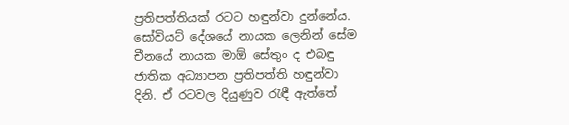ප්‍රතිපත්තියක් රටට හඳුන්වා දුන්නේය. සෝවියට් දේශයේ නායක ලෙනින් සේම චීනයේ නායක මාඕ සේතුං ද එබඳු ජාතික අධ්‍යාපන ප්‍රතිපත්ති හඳුන්වා දිනි. ඒ රටවල දියුණුව රැඳී ඇත්තේ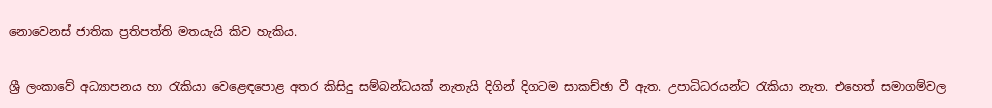නොවෙනස් ජාතික ප්‍රතිපත්ති මතයැයි කිව හැකිය.

ශ්‍රී ලංකාවේ අධ්‍යාපනය හා රැකියා වෙළෙඳපොළ අතර කිසිදු සම්බන්ධයක් නැතැයි දිගින් දිගටම සාකච්ඡා වී ඇත. උපාධිධරයන්ට රැකියා නැත. එහෙත් සමාගම්වල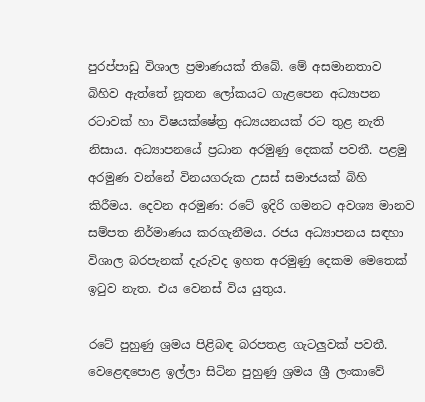පුරප්පාඩු විශාල ප්‍රමාණයක් තිබේ. මේ අසමානතාව බිහිව ඇත්තේ නූතන ලෝකයට ගැළපෙන අධ්‍යාපන රටාවක් හා විෂයක්ෂේත්‍ර අධ්‍යයනයක් රට තුළ නැති නිසාය. අධ්‍යාපනයේ ප්‍රධාන අරමුණු දෙකක් පවතී. පළමු අරමුණ වන්නේ විනයගරුක උසස් සමාජයක් බිහි කිරීමය. දෙවන අරමුණ: රටේ ඉදිරි ගමනට අවශ්‍ය මානව සම්පත නිර්මාණය කරගැනීමය. රජය අධ්‍යාපනය සඳහා විශාල බරපැනක් දැරුවද ඉහත අරමුණු දෙකම මෙතෙක් ඉටුව නැත. එය වෙනස් විය යුතුය.

රටේ පුහුණු ශ්‍රමය පිළිබඳ බරපතළ ගැටලුවක් පවතී. වෙළෙඳපොළ ඉල්ලා සිටින පුහුණු ශ්‍රමය ශ්‍රී ලංකාවේ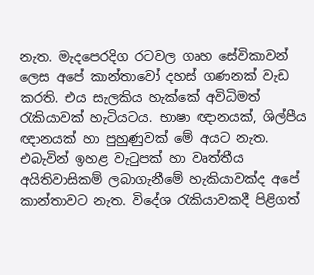නැත. මැදපෙරදිග රටවල ගෘහ සේවිකාවන් ලෙස අපේ කාන්තාවෝ දහස් ගණනක් වැඩ කරති. එය සැලකිය හැක්කේ අවිධිමත් රැකියාවක් හැටියටය. භාෂා ඥානයක්, ශිල්පීය ඥානයක් හා පුහුණුවක් මේ අයට නැත. එබැවින් ඉහළ වැටුපක් හා වෘත්තීය අයිතිවාසිකම් ලබාගැනීමේ හැකියාවක්ද අපේ කාන්තාවට නැත. විදේශ රැකියාවකදී පිළිගත්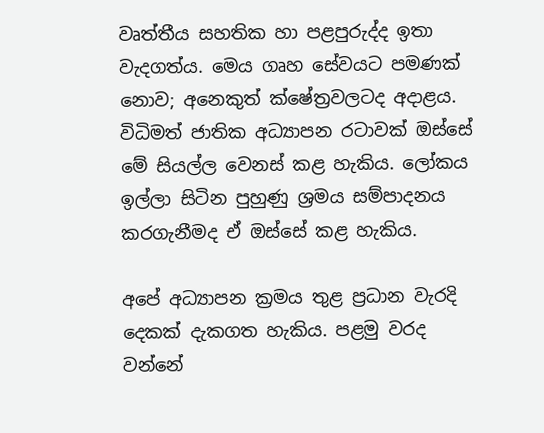වෘත්තීය සහතික හා පළපුරුද්ද ඉතා වැදගත්ය. මෙය ගෘහ සේවයට පමණක් නොව; අනෙකුත් ක්ෂේත්‍රවලටද අදාළය. විධිමත් ජාතික අධ්‍යාපන රටාවක් ඔස්සේ මේ සියල්ල වෙනස් කළ හැකිය. ලෝකය ඉල්ලා සිටින පුහුණු ශ්‍රමය සම්පාදනය කරගැනීමද ඒ ඔස්සේ කළ හැකිය.

අපේ අධ්‍යාපන ක්‍රමය තුළ ප්‍රධාන වැරදි දෙකක් දැකගත හැකිය. පළමු වරද වන්නේ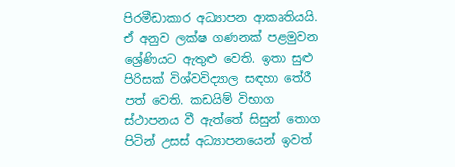පිරමීඩාකාර අධ්‍යාපන ආකෘතියයි. ඒ අනුව ලක්ෂ ගණනක් පළමුවන ශ්‍රේණියට ඇතුළු වෙති. ඉතා සුළු පිරිසක් විශ්වවිද්‍යාල සඳහා තේරී පත් වෙති. කඩයිම් විභාග ස්ථාපනය වී ඇත්තේ සිසුන් තොග පිටින් උසස් අධ්‍යාපනයෙන් ඉවත්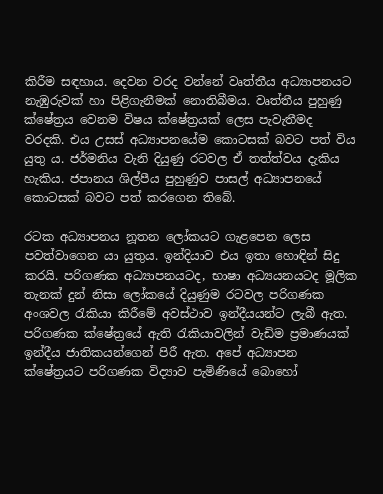කිරීම සඳහාය. දෙවන වරද වන්නේ වෘත්තීය අධ්‍යාපනයට නැඹුරුවක් හා පිළිගැනීමක් නොතිබීමය. වෘත්තීය පුහුණු ක්ෂේත්‍රය වෙනම විෂය ක්ෂේත්‍රයක් ලෙස පැවැතීමද වරදකි. එය උසස් අධ්‍යාපනයේම කොටසක් බවට පත් විය යුතු ය. ජර්මනිය වැනි දියුණු රටවල ඒ තත්ත්වය දැකිය හැකිය. ජපානය ශිල්පීය පුහුණුව පාසල් අධ්‍යාපනයේ කොටසක් බවට පත් කරගෙන තිබේ.

රටක අධ්‍යාපනය නූතන ලෝකයට ගැළපෙන ලෙස පවත්වාගෙන යා යුතුය. ඉන්දියාව එය ඉතා හොඳින් සිදු කරයි. පරිගණක අධ්‍යාපනයටද, භාෂා අධ්‍යයනයටද මූලික තැනක් දුන් නිසා ලෝකයේ දියුණුම රටවල පරිගණක අංශවල රැකියා කිරීමේ අවස්ථාව ඉන්දීයයන්ට ලැබී ඇත. පරිගණක ක්ෂේත්‍රයේ ඇති රැකියාවලින් වැඩිම ප්‍රමාණයක් ඉන්දීය ජාතිකයන්ගෙන් පිරී ඇත. අපේ අධ්‍යාපන ක්ෂේත්‍රයට පරිගණක විද්‍යාව පැමිණියේ බොහෝ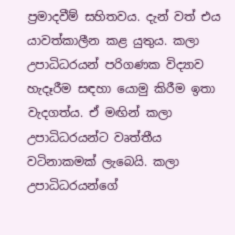ප්‍රමාදවීම් සහිතවය. දැන් වත් එය යාවත්කාලීන කළ යුතුය. කලා උපාධිධරයන් පරිගණක විද්‍යාව හැදෑරීම සඳහා යොමු කිරීම ඉතා වැදගත්ය. ඒ මඟින් කලා උපාධිධරයන්ට වෘත්තීය වටිනාකමක් ලැබෙයි. කලා උපාධිධරයන්ගේ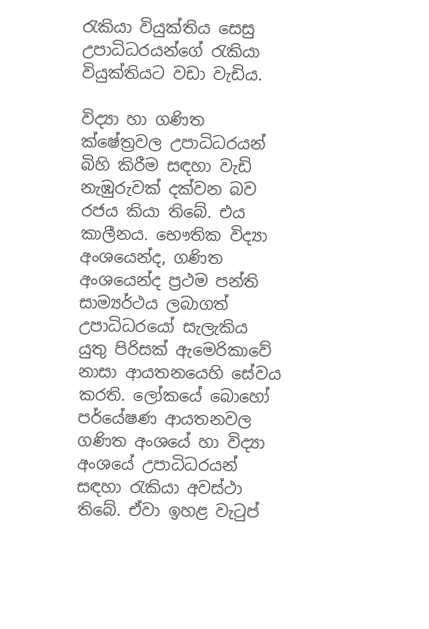රැකියා වියුක්තිය සෙසු උපාධිධරයන්ගේ රැකියා වියුක්තියට වඩා වැඩිය.

විද්‍යා හා ගණිත ක්ෂේත්‍රවල උපාධිධරයන් බිහි කිරීම සඳහා වැඩි නැඹුරුවක් දක්වන බව රජය කියා තිබේ. එය කාලීනය. භෞතික විද්‍යා අංශයෙන්ද, ගණිත අංශයෙන්ද ප්‍රථම පන්ති සාම්‍යර්ථය ලබාගත් උපාධිධරයෝ සැලැකිය යුතු පිරිසක් ඇමෙරිකාවේ නාසා ආයතනයෙහි සේවය කරති. ලෝකයේ බොහෝ පර්යේෂණ ආයතනවල ගණිත අංශයේ හා විද්‍යා අංශයේ උපාධිධරයන් සඳහා රැකියා අවස්ථා තිබේ. ඒවා ඉහළ වැටුප්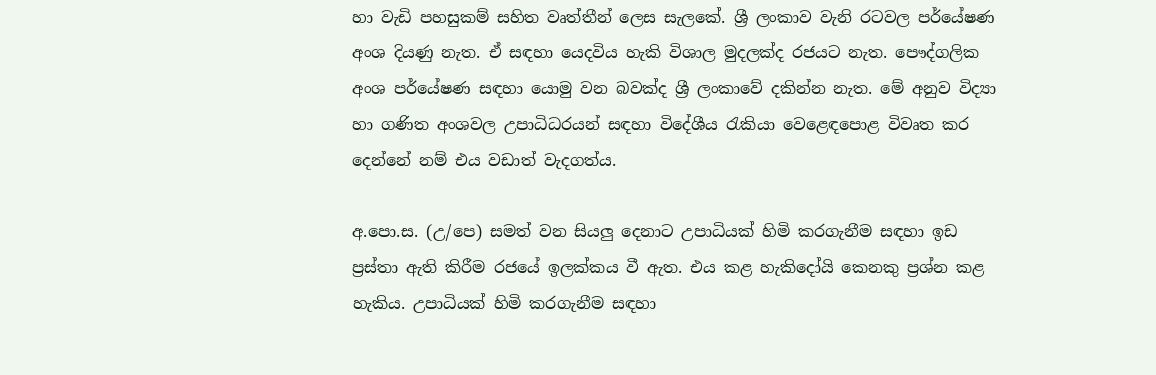හා වැඩි පහසුකම් සහිත වෘත්තීන් ලෙස සැලකේ. ශ්‍රී ලංකාව වැනි රටවල පර්යේෂණ අංශ දියණු නැත. ඒ සඳහා යෙදවිය හැකි විශාල මුදලක්ද රජයට නැත. පෞද්ගලික අංශ පර්යේෂණ සඳහා යොමු වන බවක්ද ශ්‍රී ලංකාවේ දකින්න නැත. මේ අනුව විද්‍යා හා ගණිත අංශවල උපාධිධරයන් සඳහා විදේශීය රැකියා වෙළෙඳපොළ විවෘත කර දෙන්නේ නම් එය වඩාත් වැදගත්ය.

අ.පො.ස. (උ/පෙ) සමත් වන සියලු දෙනාට උපාධියක් හිමි කරගැනීම සඳහා ඉඩ ප්‍රස්තා ඇති කිරීම රජයේ ඉලක්කය වී ඇත. එය කළ හැකිදෝයි කෙනකු ප්‍රශ්න කළ හැකිය. උපාධියක් හිමි කරගැනීම සඳහා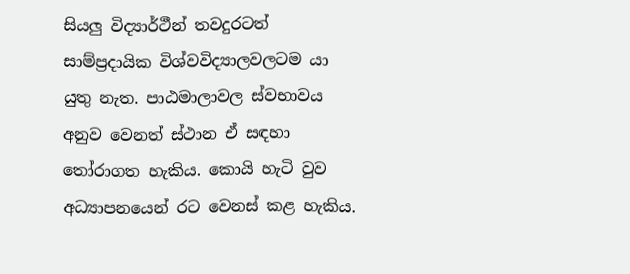සියලු විද්‍යාර්ථීන් තවදුරටත් සාම්ප්‍රදායික විශ්වවිද්‍යාලවලටම යා යුතු නැත. පාඨමාලාවල ස්වභාවය අනුව වෙනත් ස්ථාන ඒ සඳහා තෝරාගත හැකිය. කොයි හැ‍ටි වුව අධ්‍යාපනයෙන් රට වෙනස් කළ හැකිය.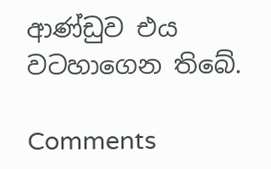ආණ්ඩුව එය වටහාගෙන තිබේ.

Comments